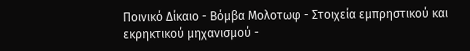Ποινικό Δίκαιο - Βόμβα Μολοτωφ - Στοιχεία εμπρηστικού και εκρηκτικού μηχανισμού -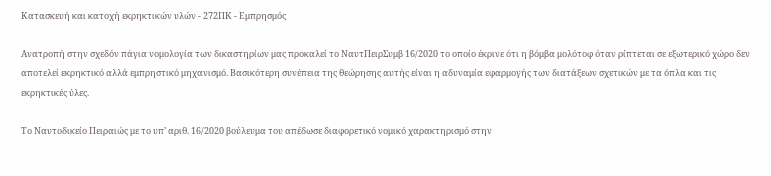Κατασκευή και κατοχή εκρηκτικών υλών - 272ΠΚ - Εμπρησμός

Ανατροπή στην σχεδόν πάγια νομολογία των δικαστηρίων μας προκαλεί το ΝαυτΠειρΣυμβ 16/2020 το οποίο έκρινε ότι η βόμβα μολότοφ όταν ρίπτεται σε εξωτερικό χώρο δεν αποτελεί εκρηκτικό αλλά εμπρηστικό μηχανισμό. Βασικότερη συνέπεια της θεώρησης αυτής είναι η αδυναμία εφαρμογής των διατάξεων σχετικών με τα όπλα και τις εκρηκτικές ύλες.

Το Ναυτοδικείο Πειραιώς με το υπ’ αριθ. 16/2020 βούλευμα του απέδωσε διαφορετικό νομικό χαρακτηρισμό στην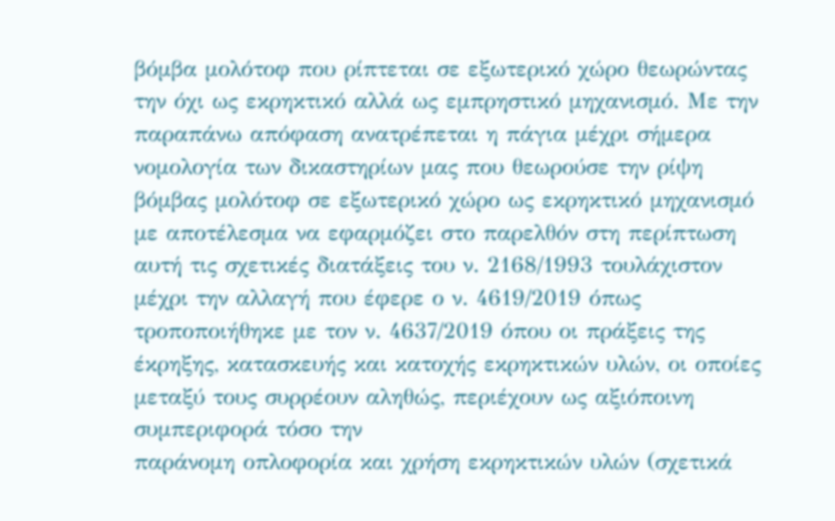βόμβα μολότοφ που ρίπτεται σε εξωτερικό χώρο θεωρώντας την όχι ως εκρηκτικό αλλά ως εμπρηστικό μηχανισμό. Με την παραπάνω απόφαση ανατρέπεται η πάγια μέχρι σήμερα νομολογία των δικαστηρίων μας που θεωρούσε την ρίψη βόμβας μολότοφ σε εξωτερικό χώρο ως εκρηκτικό μηχανισμό με αποτέλεσμα να εφαρμόζει στο παρελθόν στη περίπτωση αυτή τις σχετικές διατάξεις του ν. 2168/1993 τουλάχιστον μέχρι την αλλαγή που έφερε ο ν. 4619/2019 όπως τροποποιήθηκε με τον ν. 4637/2019 όπου οι πράξεις της έκρηξης, κατασκευής και κατοχής εκρηκτικών υλών, οι οποίες μεταξύ τους συρρέουν αληθώς, περιέχουν ως αξιόποινη συμπεριφορά τόσο την
παράνομη οπλοφορία και χρήση εκρηκτικών υλών (σχετικά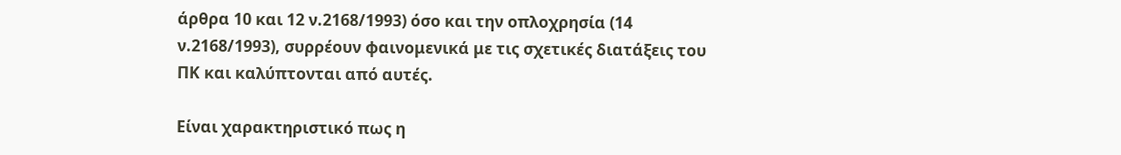άρθρα 10 και 12 ν.2168/1993) όσο και την οπλοχρησία (14 ν.2168/1993), συρρέουν φαινομενικά με τις σχετικές διατάξεις του ΠΚ και καλύπτονται από αυτές.

Είναι χαρακτηριστικό πως η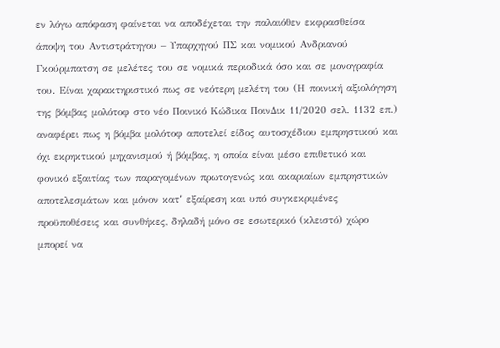εν λόγω απόφαση φαίνεται να αποδέχεται την παλαιόθεν εκφρασθείσα άποψη του Αντιστράτηγου – Υπαρχηγού ΠΣ και νομικού Ανδριανού Γκούρμπατση σε μελέτες του σε νομικά περιοδικά όσο και σε μονογραφία του. Είναι χαρακτηριστικό πως σε νεότερη μελέτη του (Η ποινική αξιολόγηση της βόμβας μολότοφ στο νέο Ποινικό Κώδικα ΠοινΔικ 11/2020 σελ. 1132 επ.) αναφέρει πως η βόμβα μολότοφ αποτελεί είδος αυτοσχέδιου εμπρηστικού και όχι εκρηκτικού μηχανισμού ή βόμβας, η οποία είναι μέσο επιθετικό και φονικό εξαιτίας των παραγομένων πρωτογενώς και ακαριαίων εμπρηστικών αποτελεσμάτων και μόνον κατ՚ εξαίρεση και υπό συγκεκριμένες προϋποθέσεις και συνθήκες, δηλαδή μόνο σε εσωτερικό (κλειστό) χώρο μπορεί να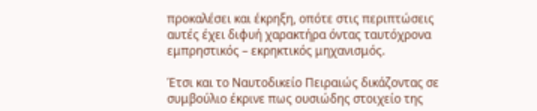προκαλέσει και έκρηξη, οπότε στις περιπτώσεις αυτές έχει διφυή χαρακτήρα όντας ταυτόχρονα εμπρηστικός – εκρηκτικός μηχανισμός.

Έτσι και το Ναυτοδικείο Πειραιώς δικάζοντας σε συμβούλιο έκρινε πως ουσιώδης στοιχείο της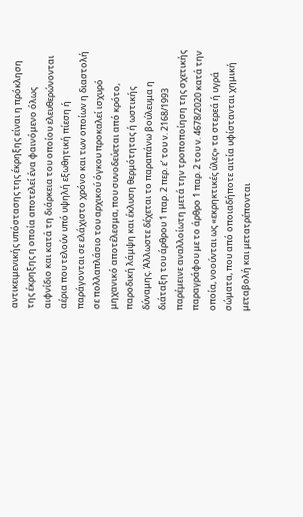αντικειμενικής υπόστασης της έκρηξης είναι η πρόκληση της έκρηξης η οποία αποτελεί ένα φαινόμενο όλως αιφνίδιο και κατά τη διάρκεια του οποίου ελευθερώνονται αέρια που τελούν υπό υψηλή εξωθητική πίεση ή παράγονται σε ελάχιστο χρόνο και των οποίων η διαστολή σε πολλαπλάσιο του αρχικού όγκου προκαλεί ισχυρό μηχανικό αποτέλεσμα, που συνοδεύεται από κρότο, παροδική λάμψη και έκλυση θερμότητας ή ωστικής δύναμης. Άλλωστε δέχεται το παραπάνω βούλευμα η διάταξη του άρθρου 1 παρ. 2 περ. ε’ του ν. 2168/1993 παρέμεινε αναλλοίωτη μετά την τροποποίηση της σχετικής παραγράφου με το άρθρο 1 παρ. 2 του ν. 4678/2020 κατά την οποία, νοούνται ως «εκρηκτικές ύλες» τα στερεά ή υγρά σώματα, που από οποιαδήποτε αιτία υφίστανται χημική μεταβολή και μετατρέπονται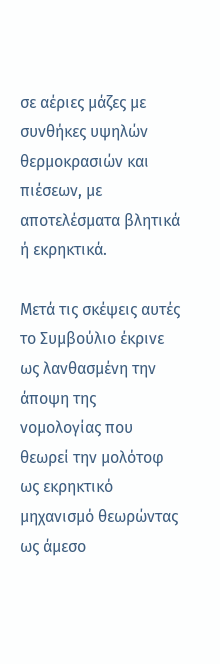σε αέριες μάζες με συνθήκες υψηλών θερμοκρασιών και πιέσεων, με αποτελέσματα βλητικά ή εκρηκτικά.

Μετά τις σκέψεις αυτές το Συμβούλιο έκρινε ως λανθασμένη την άποψη της νομολογίας που θεωρεί την μολότοφ ως εκρηκτικό μηχανισμό θεωρώντας ως άμεσο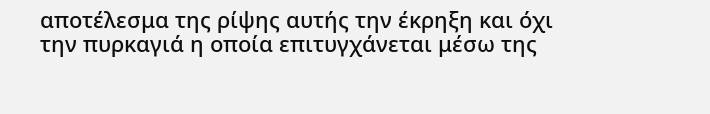αποτέλεσμα της ρίψης αυτής την έκρηξη και όχι την πυρκαγιά η οποία επιτυγχάνεται μέσω της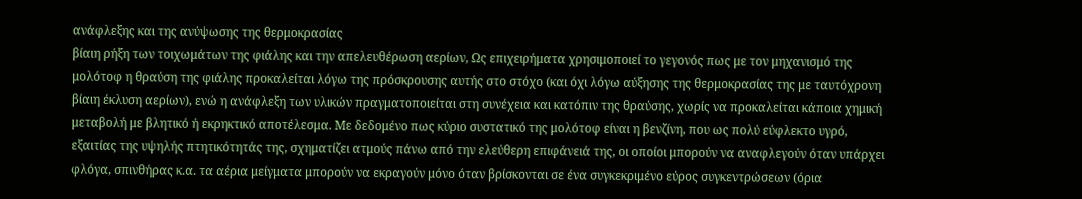ανάφλεξης και της ανύψωσης της θερμοκρασίας
βίαιη ρήξη των τοιχωμάτων της φιάλης και την απελευθέρωση αερίων, Ως επιχειρήματα χρησιμοποιεί το γεγονός πως με τον μηχανισμό της μολότοφ η θραύση της φιάλης προκαλείται λόγω της πρόσκρουσης αυτής στο στόχο (και όχι λόγω αύξησης της θερμοκρασίας της με ταυτόχρονη βίαιη έκλυση αερίων), ενώ η ανάφλεξη των υλικών πραγματοποιείται στη συνέχεια και κατόπιν της θραύσης, χωρίς να προκαλείται κάποια χημική μεταβολή με βλητικό ή εκρηκτικό αποτέλεσμα. Με δεδομένο πως κύριο συστατικό της μολότοφ είναι η βενζίνη, που ως πολύ εύφλεκτο υγρό, εξαιτίας της υψηλής πτητικότητάς της, σχηματίζει ατμούς πάνω από την ελεύθερη επιφάνειά της, οι οποίοι μπορούν να αναφλεγούν όταν υπάρχει φλόγα, σπινθήρας κ.α. τα αέρια μείγματα μπορούν να εκραγούν μόνο όταν βρίσκονται σε ένα συγκεκριμένο εύρος συγκεντρώσεων (όρια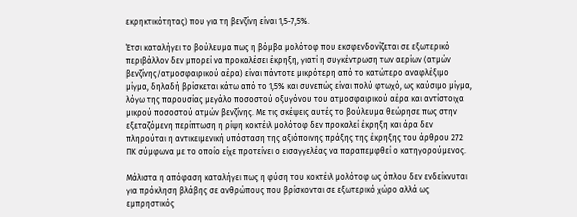εκρηκτικότητας) που για τη βενζίνη είναι 1,5-7,5%.

Έτσι καταλήγει το βούλευμα πως η βόμβα μολότοφ που εκσφενδονίζεται σε εξωτερικό περιβάλλον δεν μπορεί να προκαλέσει έκρηξη, γιατί η συγκέντρωση των αερίων (ατμών βενζίνης/ατμοσφαιρικού αέρα) είναι πάντοτε μικρότερη από το κατώτερο αναφλέξιμο μίγμα, δηλαδή βρίσκεται κάτω από το 1,5% και συνεπώς είναι πολύ φτωχό, ως καύσιμο μίγμα, λόγω της παρουσίας μεγάλο ποσοστού οξυγόνου του ατμοσφαιρικού αέρα και αντίστοιχα μικρού ποσοστού ατμών βενζίνης. Με τις σκέψεις αυτές το βούλευμα θεώρησε πως στην εξεταζόμενη περίπτωση η ρίψη κοκτέιλ μολότοφ δεν προκαλεί έκρηξη και άρα δεν πληρούται η αντικειμενική υπόσταση της αξιόποινης πράξης της έκρηξης του άρθρου 272 ΠΚ σύμφωνα με το οποίο είχε προτείνει ο εισαγγελέας να παραπεμφθεί ο κατηγορούμενος.

Μάλιστα η απόφαση καταλήγει πως η φύση του κοκτέιλ μολότοφ ως όπλου δεν ενδείκνυται για πρόκληση βλάβης σε ανθρώπους που βρίσκονται σε εξωτερικό χώρο αλλά ως εμπρηστικός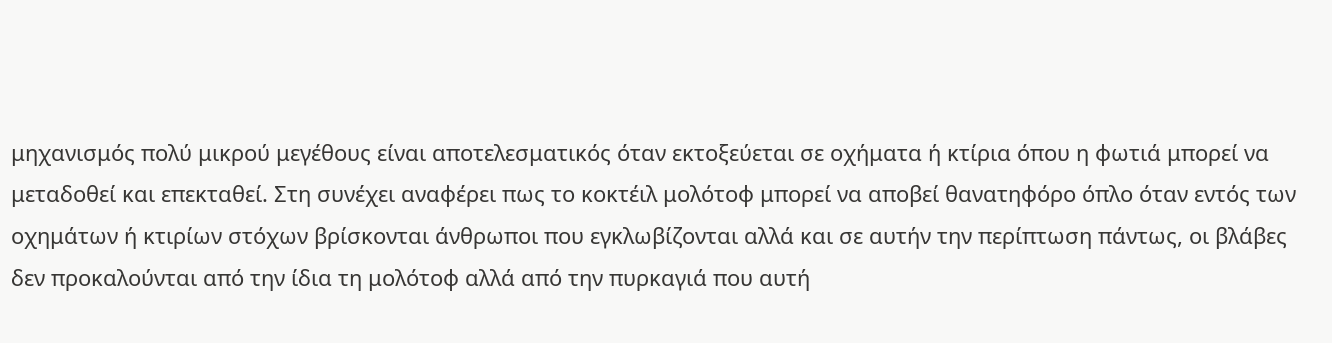μηχανισμός πολύ μικρού μεγέθους είναι αποτελεσματικός όταν εκτοξεύεται σε οχήματα ή κτίρια όπου η φωτιά μπορεί να μεταδοθεί και επεκταθεί. Στη συνέχει αναφέρει πως το κοκτέιλ μολότοφ μπορεί να αποβεί θανατηφόρο όπλο όταν εντός των οχημάτων ή κτιρίων στόχων βρίσκονται άνθρωποι που εγκλωβίζονται αλλά και σε αυτήν την περίπτωση πάντως, οι βλάβες δεν προκαλούνται από την ίδια τη μολότοφ αλλά από την πυρκαγιά που αυτή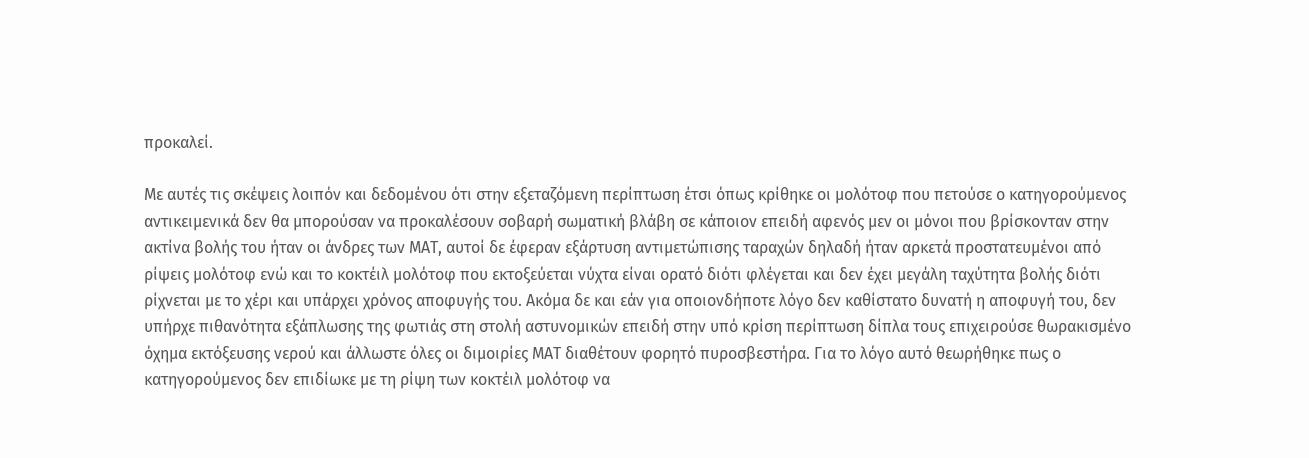προκαλεί.

Με αυτές τις σκέψεις λοιπόν και δεδομένου ότι στην εξεταζόμενη περίπτωση έτσι όπως κρίθηκε οι μολότοφ που πετούσε ο κατηγορούμενος αντικειμενικά δεν θα μπορούσαν να προκαλέσουν σοβαρή σωματική βλάβη σε κάποιον επειδή αφενός μεν οι μόνοι που βρίσκονταν στην ακτίνα βολής του ήταν οι άνδρες των ΜΑΤ, αυτοί δε έφεραν εξάρτυση αντιμετώπισης ταραχών δηλαδή ήταν αρκετά προστατευμένοι από ρίψεις μολότοφ ενώ και το κοκτέιλ μολότοφ που εκτοξεύεται νύχτα είναι ορατό διότι φλέγεται και δεν έχει μεγάλη ταχύτητα βολής διότι ρίχνεται με το χέρι και υπάρχει χρόνος αποφυγής του. Ακόμα δε και εάν για οποιονδήποτε λόγο δεν καθίστατο δυνατή η αποφυγή του, δεν υπήρχε πιθανότητα εξάπλωσης της φωτιάς στη στολή αστυνομικών επειδή στην υπό κρίση περίπτωση δίπλα τους επιχειρούσε θωρακισμένο όχημα εκτόξευσης νερού και άλλωστε όλες οι διμοιρίες ΜΑΤ διαθέτουν φορητό πυροσβεστήρα. Για το λόγο αυτό θεωρήθηκε πως ο κατηγορούμενος δεν επιδίωκε με τη ρίψη των κοκτέιλ μολότοφ να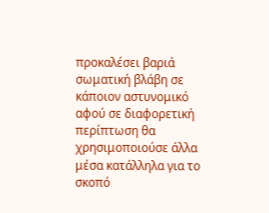προκαλέσει βαριά σωματική βλάβη σε κάποιον αστυνομικό αφού σε διαφορετική περίπτωση θα χρησιμοποιούσε άλλα μέσα κατάλληλα για το σκοπό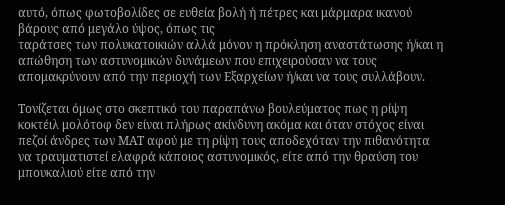αυτό, όπως φωτοβολίδες σε ευθεία βολή ή πέτρες και μάρμαρα ικανού βάρους από μεγάλο ύψος, όπως τις
ταράτσες των πολυκατοικιών αλλά μόνον η πρόκληση αναστάτωσης ή/και η απώθηση των αστυνομικών δυνάμεων που επιχειρούσαν να τους απομακρύνουν από την περιοχή των Εξαρχείων ή/και να τους συλλάβουν.

Τονίζεται όμως στο σκεπτικό του παραπάνω βουλεύματος πως η ρίψη κοκτέιλ μολότοφ δεν είναι πλήρως ακίνδυνη ακόμα και όταν στόχος είναι πεζοί άνδρες των ΜΑΤ αφού με τη ρίψη τους αποδεχόταν την πιθανότητα να τραυματιστεί ελαφρά κάποιος αστυνομικός, είτε από την θραύση του μπουκαλιού είτε από την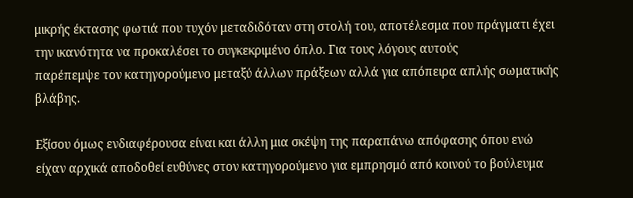μικρής έκτασης φωτιά που τυχόν μεταδιδόταν στη στολή του, αποτέλεσμα που πράγματι έχει την ικανότητα να προκαλέσει το συγκεκριμένο όπλο. Για τους λόγους αυτούς
παρέπεμψε τον κατηγορούμενο μεταξύ άλλων πράξεων αλλά για απόπειρα απλής σωματικής βλάβης.

Εξίσου όμως ενδιαφέρουσα είναι και άλλη μια σκέψη της παραπάνω απόφασης όπου ενώ είχαν αρχικά αποδοθεί ευθύνες στον κατηγορούμενο για εμπρησμό από κοινού το βούλευμα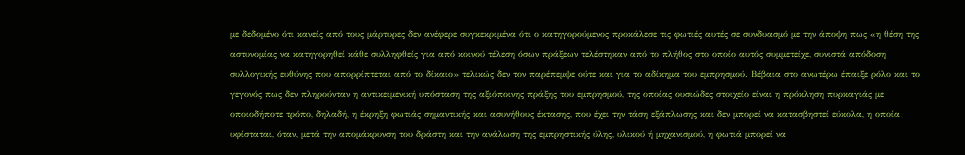με δεδομένο ότι κανείς από τους μάρτυρες δεν ανέφερε συγκεκριμένα ότι ο κατηγορούμενος προκάλεσε τις φωτιές αυτές σε συνδυασμό με την άποψη πως «η θέση της αστυνομίας να κατηγορηθεί κάθε συλληφθείς για από κοινού τέλεση όσων πράξεων τελέστηκαν από το πλήθος στο οποίο αυτός συμμετείχε, συνιστά απόδοση συλλογικής ευθύνης που απορρίπτεται από το δίκαιο» τελικώς δεν τον παρέπεμψε ούτε και για το αδίκημα του εμπρησμού. Βέβαια στο ανωτέρω έπαιξε ρόλο και το γεγονός πως δεν πληρούνταν η αντικειμενική υπόσταση της αξιόποινης πράξης του εμπρησμού, της οποίας ουσιώδες στοιχείο είναι η πρόκληση πυρκαγιάς με οποιοδήποτε τρόπο, δηλαδή, η έκρηξη φωτιάς σημαντικής και ασυνήθους έκτασης, που έχει την τάση εξάπλωσης και δεν μπορεί να κατασβηστεί εύκολα, η οποία υφίσταται, όταν, μετά την απομάκρυνση του δράστη και την ανάλωση της εμπρηστικής ύλης, υλικού ή μηχανισμού, η φωτιά μπορεί να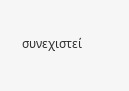συνεχιστεί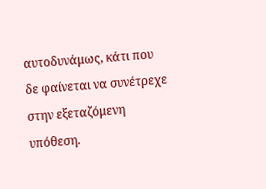αυτοδυνάμως, κάτι που δε φαίνεται να συνέτρεχε στην εξεταζόμενη υπόθεση.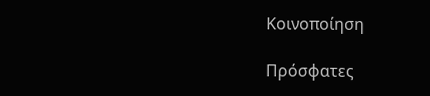Κοινοποίηση

Πρόσφατες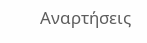Αναρτήσεις